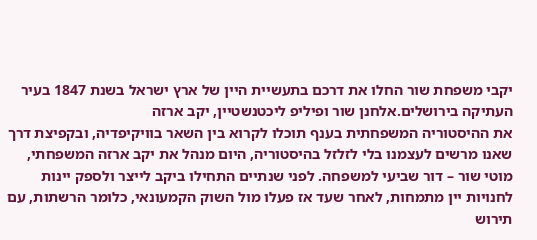יקבי משפחת שור החלו את דרכם בתעשיית היין של ארץ ישראל בשנת 1847 בעיר העתיקה בירושלים.אלחנן שור ופיליפ ליכטנשטיין, יקב ארזה
את ההיסטוריה המשפחתית בענף תוכלו לקרוא בין השאר בוויקיפדיה, ובקפיצת דרך שאנו מרשים לעצמנו בלי לזלזל בהיסטוריה, היום מנהל את יקב ארזה המשפחתי, מוטי שור – דור שביעי למשפחה. לפני שנתיים התחילו ביקב לייצר ולספק יינות לחנויות יין מתמחות, לאחר שעד אז פעלו מול השוק הקמעונאי, כלומר הרשתות, עם תירוש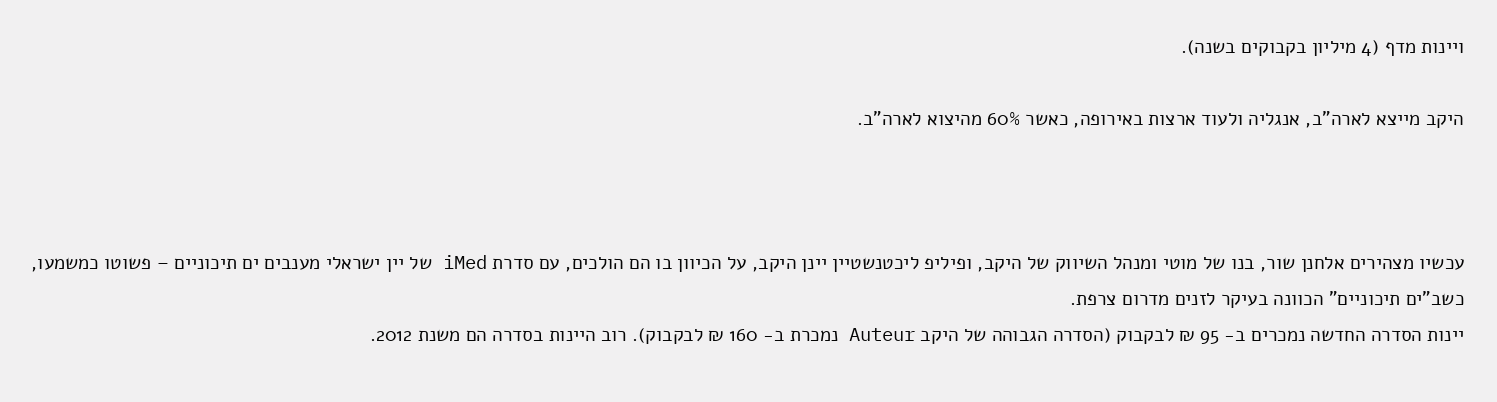ויינות מדף (4 מיליון בקבוקים בשנה).

היקב מייצא לארה"ב, אנגליה ולעוד ארצות באירופה, כאשר 60% מהיצוא לארה"ב.



עכשיו מצהירים אלחנן שור, בנו של מוטי ומנהל השיווק של היקב, ופיליפ ליכטנשטיין יינן היקב, על הכיוון בו הם הולכים, עם סדרת iMed של יין ישראלי מענבים ים תיכוניים – פשוטו כמשמעו, כשב"ים תיכוניים" הכוונה בעיקר לזנים מדרום צרפת.
יינות הסדרה החדשה נמכרים ב- 95 ₪ לבקבוק (הסדרה הגבוהה של היקב Auteur נמכרת ב- 160 ₪ לבקבוק). רוב היינות בסדרה הם משנת 2012.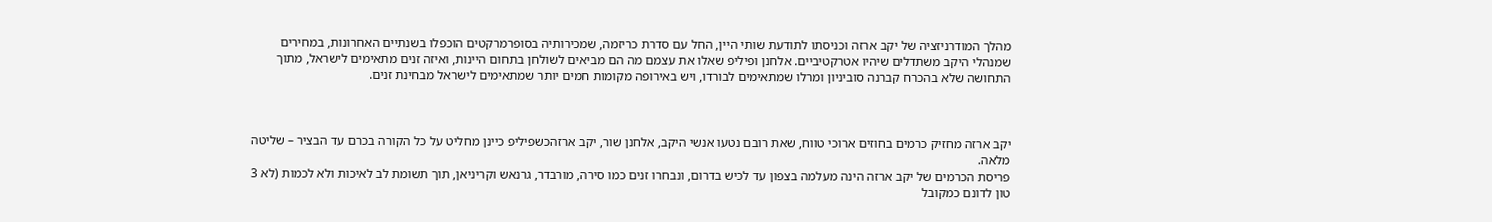מהלך המודרניזציה של יקב ארזה וכניסתו לתודעת שותי היין, החל עם סדרת כריזמה, שמכירותיה בסופרמרקטים הוכפלו בשנתיים האחרונות, במחירים שמנהלי היקב משתדלים שיהיו אטרקטיביים. אלחנן ופיליפ שאלו את עצמם מה הם מביאים לשולחן בתחום היינות, ואיזה זנים מתאימים לישראל, מתוך התחושה שלא בהכרח קברנה סוביניון ומרלו שמתאימים לבורדו, ויש באירופה מקומות חמים יותר שמתאימים לישראל מבחינת זנים.



יקב ארזה מחזיק כרמים בחוזים ארוכי טווח, שאת רובם נטעו אנשי היקב, אלחנן שור, יקב ארזהכשפיליפ כיינן מחליט על כל הקורה בכרם עד הבציר – שליטה מלאה.
פריסת הכרמים של יקב ארזה הינה מעלמה בצפון עד לכיש בדרום, ונבחרו זנים כמו סירה, מורבדר, גרנאש וקריניאן, תוך תשומת לב לאיכות ולא לכמות (לא 3 טון לדונם כמקובל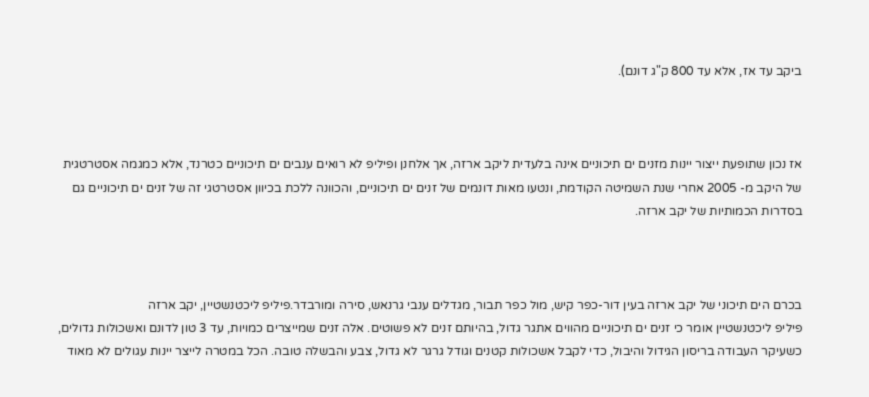ביקב עד אז, אלא עד 800 ק"ג דונם).



אז נכון שתופעת ייצור יינות מזנים ים תיכוניים אינה בלעדית ליקב ארזה, אך אלחנן ופיליפ לא רואים ענבים ים תיכוניים כטרנד, אלא כמגמה אסטרטגית של היקב מ- 2005 אחרי שנת השמיטה הקודמת, ונטעו מאות דונמים של זנים ים תיכוניים, והכוונה ללכת בכיוון אסטרטגי זה של זנים ים תיכוניים גם בסדרות הכמותיות של יקב ארזה.



בכרם הים תיכוני של יקב ארזה בעין דור-כפר קיש, מול כפר תבור, מגדלים ענבי גרנאש, סירה ומורבדר.פיליפ ליכטנשטיין, יקב ארזה
פיליפ ליכטנשטיין אומר כי זנים ים תיכוניים מהווים אתגר גדול, בהיותם זנים לא פשוטים. אלה זנים שמייצרים כמויות, עד 3 טון לדונם ואשכולות גדולים, כשעיקר העבודה בריסון הגידול והיבול, כדי לקבל אשכולות קטנים וגודל גרגר לא גדול, צבע והבשלה טובה. הכל במטרה לייצר יינות עגולים לא מאוד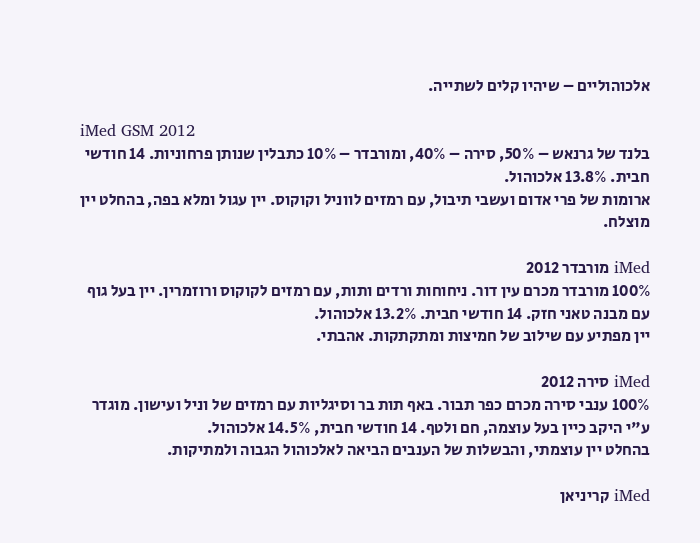אלכוהוליים – שיהיו קלים לשתייה.

iMed GSM 2012
בלנד של גרנאש – 50%, סירה – 40%, ומורבדר – 10% כתבלין שנותן פרחוניות. 14 חודשי חבית. 13.8% אלכוהול.
ארומות של פרי אדום ועשבי תיבול, עם רמזים לווניל וקוקוס. יין עגול ומלא בפה, בהחלט יין מוצלח.

iMed מורבדר 2012
100% מורבדר מכרם עין דור. ניחוחות ורדים ותות, עם רמזים לקוקוס ורוזמרין. יין בעל גוף עם מבנה טאני חזק. 14 חודשי חבית. 13.2% אלכוהול.
יין מפתיע עם שילוב של חמיצות ומתקתקות. אהבתי.

iMed סירה 2012
100% ענבי סירה מכרם כפר תבור. באף תות בר וסיגליות עם רמזים של וניל ועישון. מוגדר ע"י היקב כיין בעל עוצמה, חם ולטף. 14 חודשי חבית, 14.5% אלכוהול.
בהחלט יין עוצמתי, והבשלות של הענבים הביאה לאלכוהול הגבוה ולמתיקות.

iMed קריניאן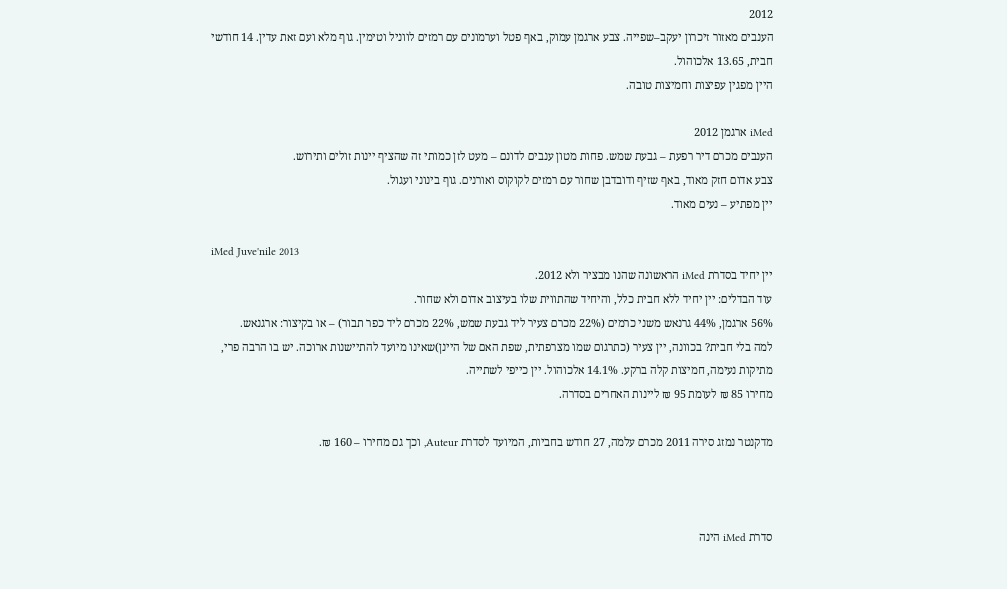2012
הענבים מאזור זיכרון יעקב–שפייה. צבע ארגמן עמוק, באף פטל וערמונים עם רמזים לווניל וטימין. גוף מלא ועם זאת עדין. 14 חודשי חבית, 13.65 אלכוהול.
היין מפגין עפיצות וחמיצות טובה.

iMed ארגמן 2012
הענבים מכרם דיר רפעת – גבעת שמש. פחות מטון ענבים לדונם – מעט לזן כמותי זה שהציף יינות זולים ותירוש.
צבע אדום חזק מאוד, באף שזיף ודובדבן שחור עם רמזים לקוקוס ואורנים. גוף בינוני ועגול.
יין מפתיע – נעים מאוד.

iMed Juve'nile 2013
יין יחיד בסדרת iMed הראשונה שהנו מבציר ולא 2012.
עוד הבדלים: יין יחיד ללא חבית כלל, והיחיד שהתווית שלו בעיצוב אדום ולא שחור.
56% ארגמן, 44% גרנאש משני כרמים (22% מכרם צעיר ליד גבעת שמש, 22% מכרם ליד כפר תבור) – או בקיצור: ארגנאש.
למה בלי חבית? בכוונה, יין צעיר (כתרגום שמו מצרפתית, שפת האם של היינן)שאינו מיועד להתיישנות ארוכה. יש בו הרבה פרי, מתיקות נעימה, חמיצות קלה ברקע. 14.1% אלכוהול. יין כייפי לשתייה.
מחירו 85 ₪ לעומת 95 ₪ ליינות האחרים בסדרה.

מדקנטר נמזג סירה 2011 מכרם עלמה, 27 חודש בחביות, המיועד לסדרת Auteur, וכך גם מחירו – 160 ₪.



סדרת iMed הינה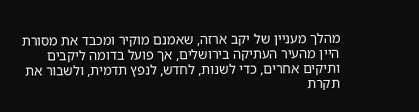מהלך מעניין של יקב ארזה, שאמנם מוקיר ומכבד את מסורת היין מהעיר העתיקה בירושלים, אך פועל בדומה ליקבים ותיקים אחרים, כדי לשנות, לחדש, לנפץ תדמית, ולשבור את תקרת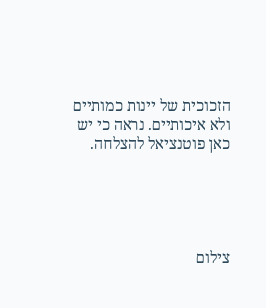הזכוכית של יינות כמותיים ולא איכותיים. נראה כי יש כאן פוטנציאל להצלחה.





צילום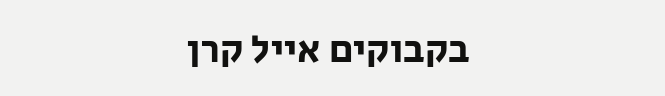בקבוקים אייל קרן